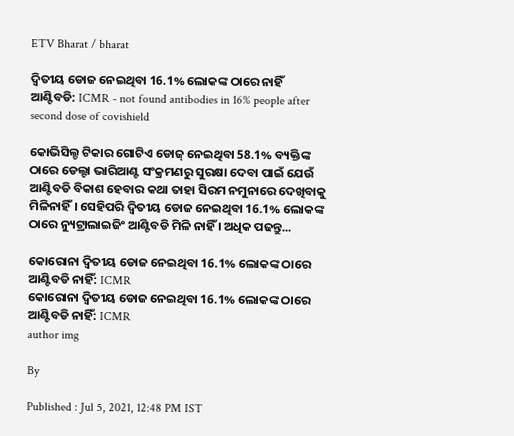ETV Bharat / bharat

ଦ୍ବିତୀୟ ଡୋଜ ନେଇଥିବା 16.1% ଲୋକଙ୍କ ଠାରେ ନାହିଁ ଆଣ୍ଟିବଡି: ICMR - not found antibodies in 16% people after second dose of covishield

କୋଭିସିଲ୍ଡ ଟିକାର ଗୋଟିଏ ଡୋଜ୍ ନେଇଥିବା 58.1% ବ୍ୟକ୍ତିଙ୍କ ଠାରେ ଡେଲ୍ଟା ଭାରିଆଣ୍ଟ ସଂକ୍ରମଣରୁ ସୁରକ୍ଷା ଦେବା ପାଇଁ ଯେଉଁ ଆଣ୍ଟିବଡି ବିକାଶ ହେବାର କଥା ତାହା ସିରମ ନମୁନାରେ ଦେଖିବାକୁ ମିଳିନାହିଁ। ସେହିପରି ଦ୍ବିତୀୟ ଡୋଜ ନେଇଥିବା 16.1% ଲୋକଙ୍କ ଠାରେ ନ୍ୟୁଟ୍ରାଲାଇଜିଂ ଆଣ୍ଟିବଡି ମିଳି ନାହିଁ । ଅଧିକ ପଢନ୍ତୁ...

କୋରୋନା ଦ୍ବିତୀୟ ଡୋଜ ନେଇଥିବା 16.1% ଲୋକଙ୍କ ଠାରେ ଆଣ୍ଟିବଡି ନାହିଁ: ICMR
କୋରୋନା ଦ୍ବିତୀୟ ଡୋଜ ନେଇଥିବା 16.1% ଲୋକଙ୍କ ଠାରେ ଆଣ୍ଟିବଡି ନାହିଁ: ICMR
author img

By

Published : Jul 5, 2021, 12:48 PM IST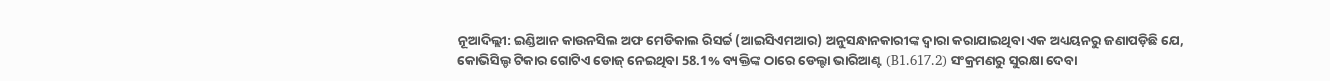ନୂଆଦିଲ୍ଲୀ: ଇଣ୍ଡିଆନ କାଉନସିଲ ଅଫ ମେଡିକାଲ ରିସର୍ଚ୍ଚ (ଆଇସିଏମଆର) ଅନୁସନ୍ଧାନକାରୀଙ୍କ ଦ୍ବାରା କରାଯାଇଥିବା ଏକ ଅଧ୍ୟୟନରୁ ଜଣାପଡ଼ିଛି ଯେ, କୋଭିସିଲ୍ଡ ଟିକାର ଗୋଟିଏ ଡୋଜ୍ ନେଇଥିବା 58.1% ବ୍ୟକ୍ତିଙ୍କ ଠାରେ ଡେଲ୍ଟା ଭାରିଆଣ୍ଟ (B1.617.2) ସଂକ୍ରମଣରୁ ସୁରକ୍ଷା ଦେବା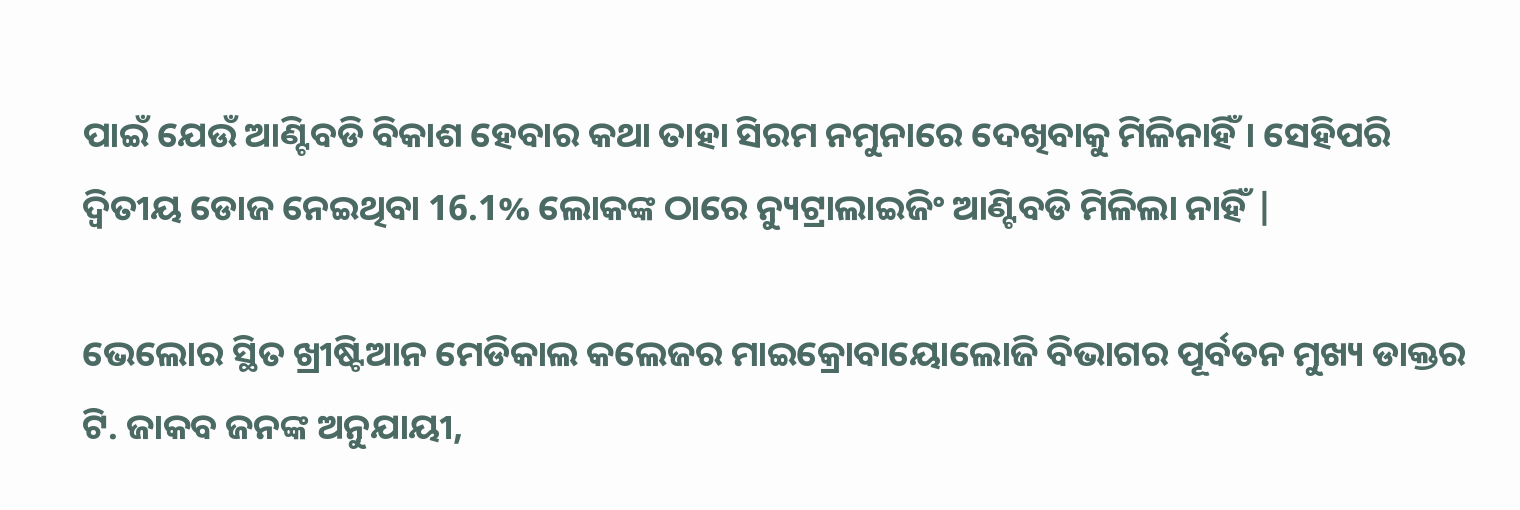ପାଇଁ ଯେଉଁ ଆଣ୍ଟିବଡି ବିକାଶ ହେବାର କଥା ତାହା ସିରମ ନମୁନାରେ ଦେଖିବାକୁ ମିଳିନାହିଁ। ସେହିପରି ଦ୍ବିତୀୟ ଡୋଜ ନେଇଥିବା 16.1% ଲୋକଙ୍କ ଠାରେ ନ୍ୟୁଟ୍ରାଲାଇଜିଂ ଆଣ୍ଟିବଡି ମିଳିଲା ନାହିଁ |

ଭେଲୋର ସ୍ଥିତ ଖ୍ରୀଷ୍ଟିଆନ ମେଡିକାଲ କଲେଜର ମାଇକ୍ରୋବାୟୋଲୋଜି ବିଭାଗର ପୂର୍ବତନ ମୁଖ୍ୟ ଡାକ୍ତର ଟି. ଜାକବ ଜନଙ୍କ ଅନୁଯାୟୀ,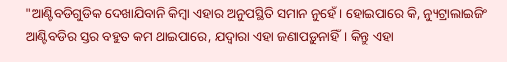"ଆଣ୍ଟିବଡିଗୁଡିକ ଦେଖାଯିବାନି କିମ୍ବା ଏହାର ଅନୁପସ୍ଥିତି ସମାନ ନୁହେଁ। ହୋଇପାରେ କି, ନ୍ୟୁଟ୍ରାଲାଇଜିଂ ଆଣ୍ଟିବଡିର ସ୍ତର ବହୁତ କମ ଥାଇପାରେ, ଯଦ୍ବାରା ଏହା ଜଣାପଡ଼ୁନାହିଁ। କିନ୍ତୁ ଏହା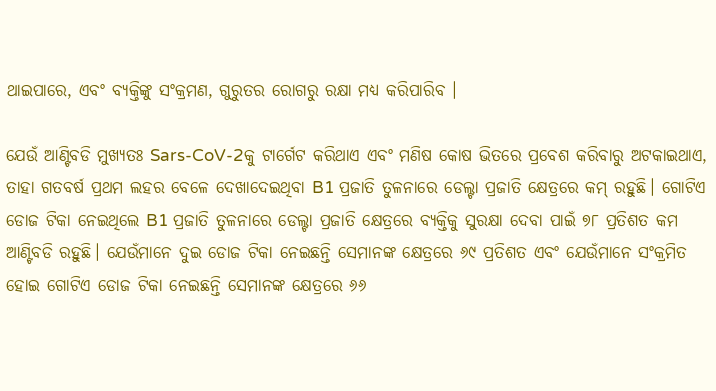ଥାଇପାରେ, ଏବଂ ବ୍ୟକ୍ତିଙ୍କୁ ସଂକ୍ରମଣ, ଗୁରୁତର ରୋଗରୁ ରକ୍ଷା ମଧ୍ୟ କରିପାରିବ ।

ଯେଉଁ ଆଣ୍ଟିବଡି ମୁଖ୍ୟତଃ Sars-CoV-2କୁ ଟାର୍ଗେଟ କରିଥାଏ ଏବଂ ମଣିଷ କୋଷ ଭିତରେ ପ୍ରବେଶ କରିବାରୁ ଅଟକାଇଥାଏ, ତାହା ଗତବର୍ଷ ପ୍ରଥମ ଲହର ବେଳେ ଦେଖାଦେଇଥିବା B1 ପ୍ରଜାତି ତୁଳନାରେ ଡେଲ୍ଟା ପ୍ରଜାତି କ୍ଷେତ୍ରରେ କମ୍ ରହୁଛି। ଗୋଟିଏ ଡୋଜ ଟିକା ନେଇଥିଲେ B1 ପ୍ରଜାତି ତୁଳନାରେ ଡେଲ୍ଟା ପ୍ରଜାତି କ୍ଷେତ୍ରରେ ବ୍ୟକ୍ତିକୁ ସୁରକ୍ଷା ଦେବା ପାଇଁ ୭୮ ପ୍ରତିଶତ କମ ଆଣ୍ଟିବଡି ରହୁଛି। ଯେଉଁମାନେ ଦୁଇ ଡୋଜ ଟିକା ନେଇଛନ୍ତି ସେମାନଙ୍କ କ୍ଷେତ୍ରରେ ୬୯ ପ୍ରତିଶତ ଏବଂ ଯେଉଁମାନେ ସଂକ୍ରମିତ ହୋଇ ଗୋଟିଏ ଡୋଜ ଟିକା ନେଇଛନ୍ତି ସେମାନଙ୍କ କ୍ଷେତ୍ରରେ ୬୬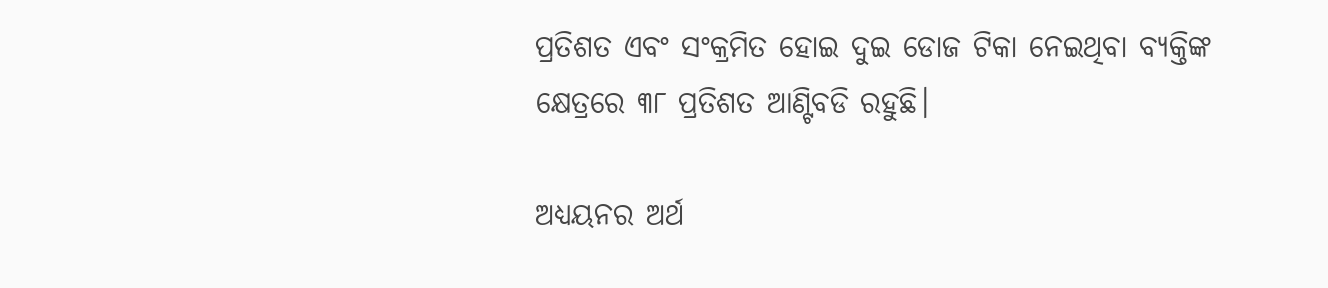ପ୍ରତିଶତ ଏବଂ ସଂକ୍ରମିତ ହୋଇ ଦୁଇ ଡୋଜ ଟିକା ନେଇଥିବା ବ୍ୟକ୍ତିଙ୍କ କ୍ଷେତ୍ରରେ ୩୮ ପ୍ରତିଶତ ଆଣ୍ଟିବଡି ରହୁଛି।

ଅଧ୍ୟୟନର ଅର୍ଥ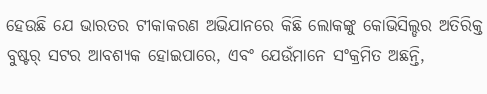ହେଉଛି ଯେ ଭାରତର ଟୀକାକରଣ ଅଭିଯାନରେ କିଛି ଲୋକଙ୍କୁ କୋଭିସିଲ୍ଡର ଅତିରିକ୍ତ ବୁଷ୍ଟର୍ ସଟର ଆବଶ୍ୟକ ହୋଇପାରେ, ଏବଂ ଯେଉଁମାନେ ସଂକ୍ରମିତ ଅଛନ୍ତି,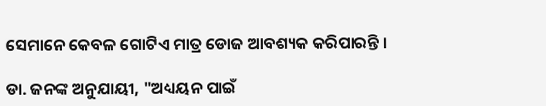ସେମାନେ କେବଳ ଗୋଟିଏ ମାତ୍ର ଡୋଜ ଆବଶ୍ୟକ କରିପାରନ୍ତି ।

ଡା. ଜନଙ୍କ ଅନୁଯାୟୀ, "ଅଧ୍ୟୟନ ପାଇଁ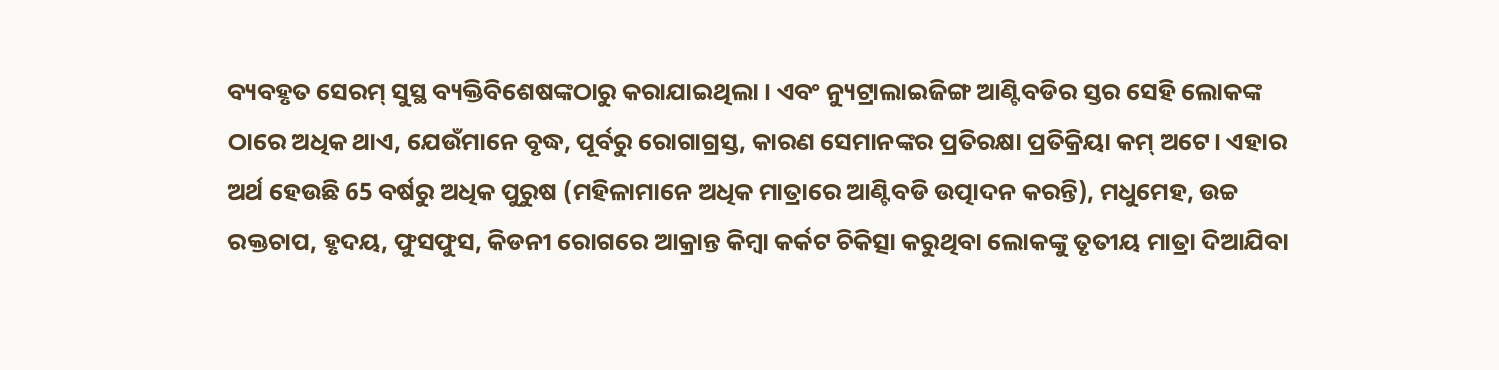ବ୍ୟବହୃତ ସେରମ୍ ସୁସ୍ଥ ବ୍ୟକ୍ତିବିଶେଷଙ୍କଠାରୁ କରାଯାଇଥିଲା । ଏବଂ ନ୍ୟୁଟ୍ରାଲାଇଜିଙ୍ଗ ଆଣ୍ଟିବଡିର ସ୍ତର ସେହି ଲୋକଙ୍କ ଠାରେ ଅଧିକ ଥାଏ, ଯେଉଁମାନେ ବୃଦ୍ଧ, ପୂର୍ବରୁ ରୋଗାଗ୍ରସ୍ତ, କାରଣ ସେମାନଙ୍କର ପ୍ରତିରକ୍ଷା ପ୍ରତିକ୍ରିୟା କମ୍ ଅଟେ। ଏହାର ଅର୍ଥ ହେଉଛି 65 ବର୍ଷରୁ ଅଧିକ ପୁରୁଷ (ମହିଳାମାନେ ଅଧିକ ମାତ୍ରାରେ ଆଣ୍ଟିବଡି ଉତ୍ପାଦନ କରନ୍ତି), ମଧୁମେହ, ଉଚ୍ଚ ରକ୍ତଚାପ, ହୃଦୟ, ଫୁସଫୁସ, କିଡନୀ ରୋଗରେ ଆକ୍ରାନ୍ତ କିମ୍ବା କର୍କଟ ଚିକିତ୍ସା କରୁଥିବା ଲୋକଙ୍କୁ ତୃତୀୟ ମାତ୍ରା ଦିଆଯିବା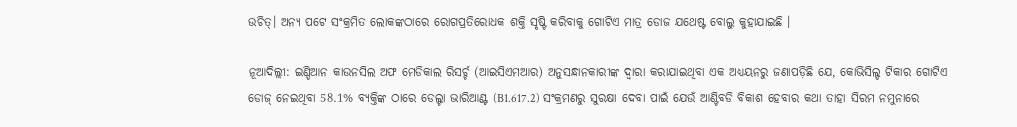ଉଚିତ୍। ଅନ୍ୟ ପଟେ ସଂକ୍ରମିତ ଲୋକଙ୍କଠାରେ ରୋଗପ୍ରତିରୋଧକ ଶକ୍ତି ସୃଷ୍ଟି କରିବାକୁ ଗୋଟିଏ ମାତ୍ର ଡୋଜ ଯଥେଷ୍ଟ ବୋଲୁ କୁହାଯାଇଛି ।

ନୂଆଦିଲ୍ଲୀ: ଇଣ୍ଡିଆନ କାଉନସିଲ ଅଫ ମେଡିକାଲ ରିସର୍ଚ୍ଚ (ଆଇସିଏମଆର) ଅନୁସନ୍ଧାନକାରୀଙ୍କ ଦ୍ବାରା କରାଯାଇଥିବା ଏକ ଅଧ୍ୟୟନରୁ ଜଣାପଡ଼ିଛି ଯେ, କୋଭିସିଲ୍ଡ ଟିକାର ଗୋଟିଏ ଡୋଜ୍ ନେଇଥିବା 58.1% ବ୍ୟକ୍ତିଙ୍କ ଠାରେ ଡେଲ୍ଟା ଭାରିଆଣ୍ଟ (B1.617.2) ସଂକ୍ରମଣରୁ ସୁରକ୍ଷା ଦେବା ପାଇଁ ଯେଉଁ ଆଣ୍ଟିବଡି ବିକାଶ ହେବାର କଥା ତାହା ସିରମ ନମୁନାରେ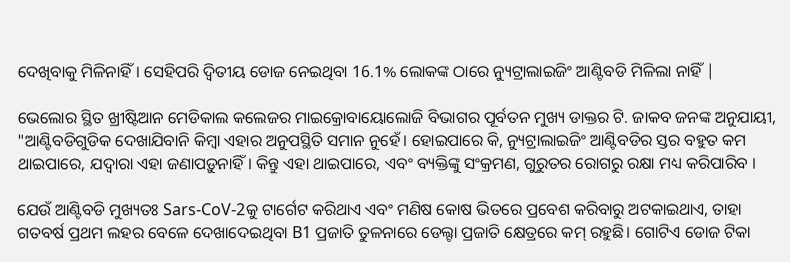ଦେଖିବାକୁ ମିଳିନାହିଁ। ସେହିପରି ଦ୍ବିତୀୟ ଡୋଜ ନେଇଥିବା 16.1% ଲୋକଙ୍କ ଠାରେ ନ୍ୟୁଟ୍ରାଲାଇଜିଂ ଆଣ୍ଟିବଡି ମିଳିଲା ନାହିଁ |

ଭେଲୋର ସ୍ଥିତ ଖ୍ରୀଷ୍ଟିଆନ ମେଡିକାଲ କଲେଜର ମାଇକ୍ରୋବାୟୋଲୋଜି ବିଭାଗର ପୂର୍ବତନ ମୁଖ୍ୟ ଡାକ୍ତର ଟି. ଜାକବ ଜନଙ୍କ ଅନୁଯାୟୀ, "ଆଣ୍ଟିବଡିଗୁଡିକ ଦେଖାଯିବାନି କିମ୍ବା ଏହାର ଅନୁପସ୍ଥିତି ସମାନ ନୁହେଁ। ହୋଇପାରେ କି, ନ୍ୟୁଟ୍ରାଲାଇଜିଂ ଆଣ୍ଟିବଡିର ସ୍ତର ବହୁତ କମ ଥାଇପାରେ, ଯଦ୍ବାରା ଏହା ଜଣାପଡ଼ୁନାହିଁ। କିନ୍ତୁ ଏହା ଥାଇପାରେ, ଏବଂ ବ୍ୟକ୍ତିଙ୍କୁ ସଂକ୍ରମଣ, ଗୁରୁତର ରୋଗରୁ ରକ୍ଷା ମଧ୍ୟ କରିପାରିବ ।

ଯେଉଁ ଆଣ୍ଟିବଡି ମୁଖ୍ୟତଃ Sars-CoV-2କୁ ଟାର୍ଗେଟ କରିଥାଏ ଏବଂ ମଣିଷ କୋଷ ଭିତରେ ପ୍ରବେଶ କରିବାରୁ ଅଟକାଇଥାଏ, ତାହା ଗତବର୍ଷ ପ୍ରଥମ ଲହର ବେଳେ ଦେଖାଦେଇଥିବା B1 ପ୍ରଜାତି ତୁଳନାରେ ଡେଲ୍ଟା ପ୍ରଜାତି କ୍ଷେତ୍ରରେ କମ୍ ରହୁଛି। ଗୋଟିଏ ଡୋଜ ଟିକା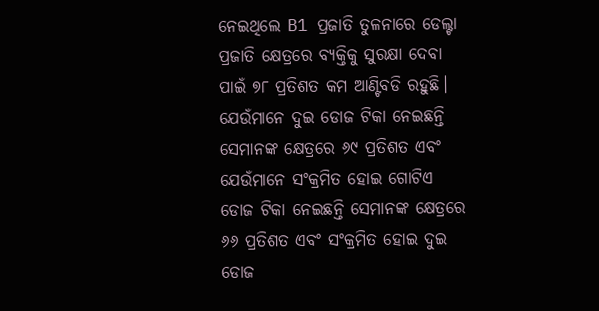ନେଇଥିଲେ B1 ପ୍ରଜାତି ତୁଳନାରେ ଡେଲ୍ଟା ପ୍ରଜାତି କ୍ଷେତ୍ରରେ ବ୍ୟକ୍ତିକୁ ସୁରକ୍ଷା ଦେବା ପାଇଁ ୭୮ ପ୍ରତିଶତ କମ ଆଣ୍ଟିବଡି ରହୁଛି। ଯେଉଁମାନେ ଦୁଇ ଡୋଜ ଟିକା ନେଇଛନ୍ତି ସେମାନଙ୍କ କ୍ଷେତ୍ରରେ ୬୯ ପ୍ରତିଶତ ଏବଂ ଯେଉଁମାନେ ସଂକ୍ରମିତ ହୋଇ ଗୋଟିଏ ଡୋଜ ଟିକା ନେଇଛନ୍ତି ସେମାନଙ୍କ କ୍ଷେତ୍ରରେ ୬୬ ପ୍ରତିଶତ ଏବଂ ସଂକ୍ରମିତ ହୋଇ ଦୁଇ ଡୋଜ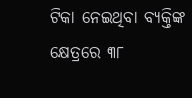ଟିକା ନେଇଥିବା ବ୍ୟକ୍ତିଙ୍କ କ୍ଷେତ୍ରରେ ୩୮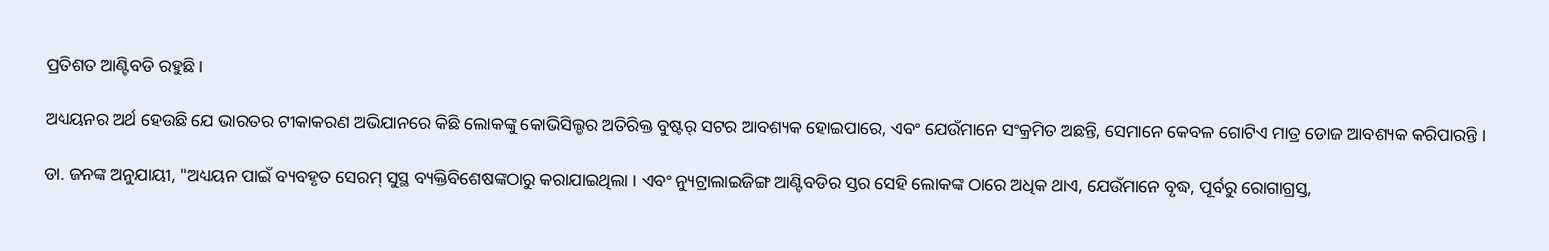ପ୍ରତିଶତ ଆଣ୍ଟିବଡି ରହୁଛି।

ଅଧ୍ୟୟନର ଅର୍ଥ ହେଉଛି ଯେ ଭାରତର ଟୀକାକରଣ ଅଭିଯାନରେ କିଛି ଲୋକଙ୍କୁ କୋଭିସିଲ୍ଡର ଅତିରିକ୍ତ ବୁଷ୍ଟର୍ ସଟର ଆବଶ୍ୟକ ହୋଇପାରେ, ଏବଂ ଯେଉଁମାନେ ସଂକ୍ରମିତ ଅଛନ୍ତି, ସେମାନେ କେବଳ ଗୋଟିଏ ମାତ୍ର ଡୋଜ ଆବଶ୍ୟକ କରିପାରନ୍ତି ।

ଡା. ଜନଙ୍କ ଅନୁଯାୟୀ, "ଅଧ୍ୟୟନ ପାଇଁ ବ୍ୟବହୃତ ସେରମ୍ ସୁସ୍ଥ ବ୍ୟକ୍ତିବିଶେଷଙ୍କଠାରୁ କରାଯାଇଥିଲା । ଏବଂ ନ୍ୟୁଟ୍ରାଲାଇଜିଙ୍ଗ ଆଣ୍ଟିବଡିର ସ୍ତର ସେହି ଲୋକଙ୍କ ଠାରେ ଅଧିକ ଥାଏ, ଯେଉଁମାନେ ବୃଦ୍ଧ, ପୂର୍ବରୁ ରୋଗାଗ୍ରସ୍ତ,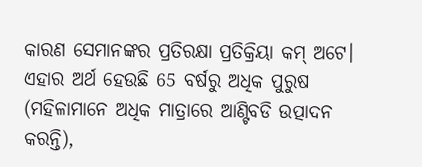କାରଣ ସେମାନଙ୍କର ପ୍ରତିରକ୍ଷା ପ୍ରତିକ୍ରିୟା କମ୍ ଅଟେ। ଏହାର ଅର୍ଥ ହେଉଛି 65 ବର୍ଷରୁ ଅଧିକ ପୁରୁଷ (ମହିଳାମାନେ ଅଧିକ ମାତ୍ରାରେ ଆଣ୍ଟିବଡି ଉତ୍ପାଦନ କରନ୍ତି),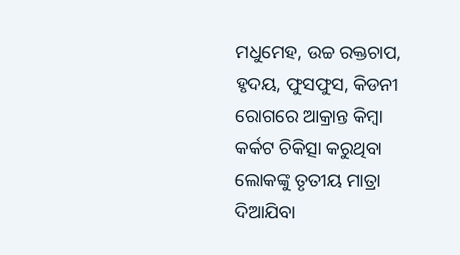ମଧୁମେହ, ଉଚ୍ଚ ରକ୍ତଚାପ, ହୃଦୟ, ଫୁସଫୁସ, କିଡନୀ ରୋଗରେ ଆକ୍ରାନ୍ତ କିମ୍ବା କର୍କଟ ଚିକିତ୍ସା କରୁଥିବା ଲୋକଙ୍କୁ ତୃତୀୟ ମାତ୍ରା ଦିଆଯିବା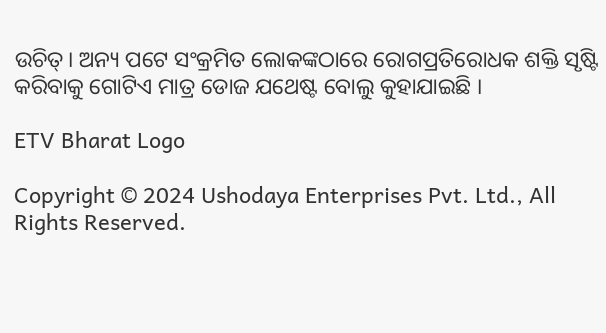ଉଚିତ୍। ଅନ୍ୟ ପଟେ ସଂକ୍ରମିତ ଲୋକଙ୍କଠାରେ ରୋଗପ୍ରତିରୋଧକ ଶକ୍ତି ସୃଷ୍ଟି କରିବାକୁ ଗୋଟିଏ ମାତ୍ର ଡୋଜ ଯଥେଷ୍ଟ ବୋଲୁ କୁହାଯାଇଛି ।

ETV Bharat Logo

Copyright © 2024 Ushodaya Enterprises Pvt. Ltd., All Rights Reserved.